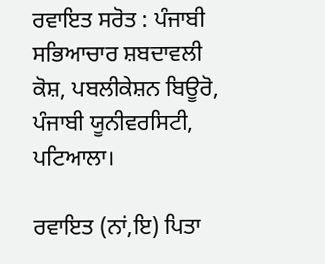ਰਵਾਇਤ ਸਰੋਤ : ਪੰਜਾਬੀ ਸਭਿਆਚਾਰ ਸ਼ਬਦਾਵਲੀ ਕੋਸ਼, ਪਬਲੀਕੇਸ਼ਨ ਬਿਊਰੋ, ਪੰਜਾਬੀ ਯੂਨੀਵਰਸਿਟੀ, ਪਟਿਆਲਾ।

ਰਵਾਇਤ (ਨਾਂ,ਇ) ਪਿਤਾ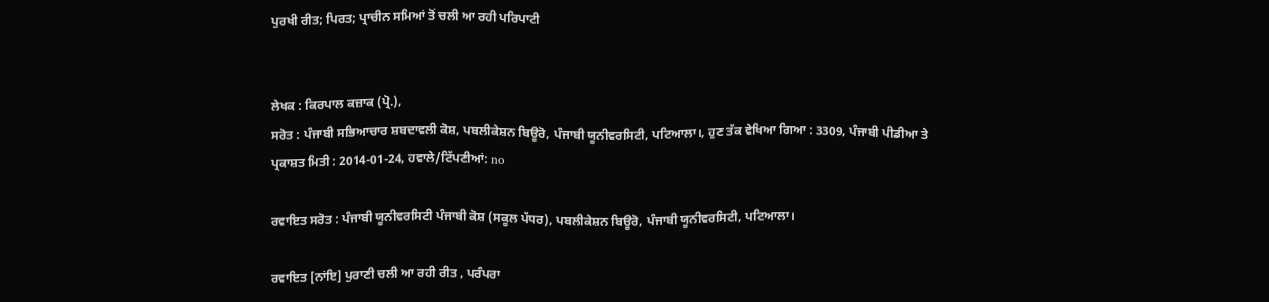ਪੁਰਖੀ ਰੀਤ; ਪਿਰਤ; ਪ੍ਰਾਚੀਨ ਸਮਿਆਂ ਤੋਂ ਚਲੀ ਆ ਰਹੀ ਪਰਿਪਾਟੀ


ਲੇਖਕ : ਕਿਰਪਾਲ ਕਜ਼ਾਕ (ਪ੍ਰੋ.),
ਸਰੋਤ : ਪੰਜਾਬੀ ਸਭਿਆਚਾਰ ਸ਼ਬਦਾਵਲੀ ਕੋਸ਼, ਪਬਲੀਕੇਸ਼ਨ ਬਿਊਰੋ, ਪੰਜਾਬੀ ਯੂਨੀਵਰਸਿਟੀ, ਪਟਿਆਲਾ।, ਹੁਣ ਤੱਕ ਵੇਖਿਆ ਗਿਆ : 3309, ਪੰਜਾਬੀ ਪੀਡੀਆ ਤੇ ਪ੍ਰਕਾਸ਼ਤ ਮਿਤੀ : 2014-01-24, ਹਵਾਲੇ/ਟਿੱਪਣੀਆਂ: no

ਰਵਾਇਤ ਸਰੋਤ : ਪੰਜਾਬੀ ਯੂਨੀਵਰਸਿਟੀ ਪੰਜਾਬੀ ਕੋਸ਼ (ਸਕੂਲ ਪੱਧਰ), ਪਬਲੀਕੇਸ਼ਨ ਬਿਊਰੋ, ਪੰਜਾਬੀ ਯੂਨੀਵਰਸਿਟੀ, ਪਟਿਆਲਾ।

ਰਵਾਇਤ [ਨਾਂਇ] ਪੁਰਾਣੀ ਚਲੀ ਆ ਰਹੀ ਰੀਤ , ਪਰੰਪਰਾ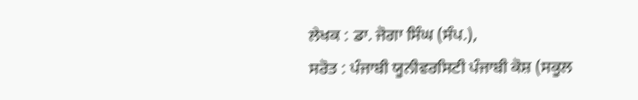ਲੇਖਕ : ਡਾ. ਜੋਗਾ ਸਿੰਘ (ਸੰਪ.),
ਸਰੋਤ : ਪੰਜਾਬੀ ਯੂਨੀਵਰਸਿਟੀ ਪੰਜਾਬੀ ਕੋਸ਼ (ਸਕੂਲ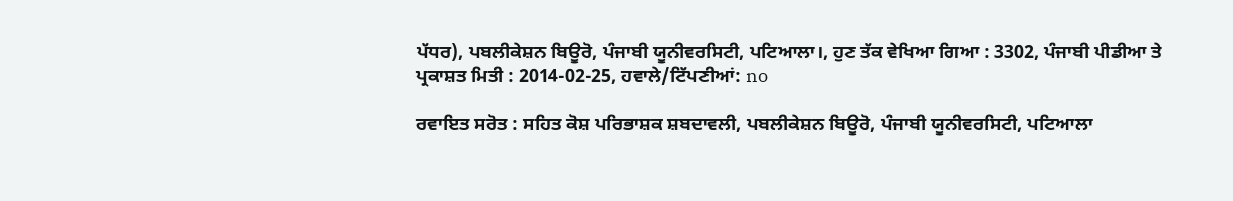ਪੱਧਰ), ਪਬਲੀਕੇਸ਼ਨ ਬਿਊਰੋ, ਪੰਜਾਬੀ ਯੂਨੀਵਰਸਿਟੀ, ਪਟਿਆਲਾ।, ਹੁਣ ਤੱਕ ਵੇਖਿਆ ਗਿਆ : 3302, ਪੰਜਾਬੀ ਪੀਡੀਆ ਤੇ ਪ੍ਰਕਾਸ਼ਤ ਮਿਤੀ : 2014-02-25, ਹਵਾਲੇ/ਟਿੱਪਣੀਆਂ: no

ਰਵਾਇਤ ਸਰੋਤ : ਸਹਿਤ ਕੋਸ਼ ਪਰਿਭਾਸ਼ਕ ਸ਼ਬਦਾਵਲੀ, ਪਬਲੀਕੇਸ਼ਨ ਬਿਊਰੋ, ਪੰਜਾਬੀ ਯੂਨੀਵਰਸਿਟੀ, ਪਟਿਆਲਾ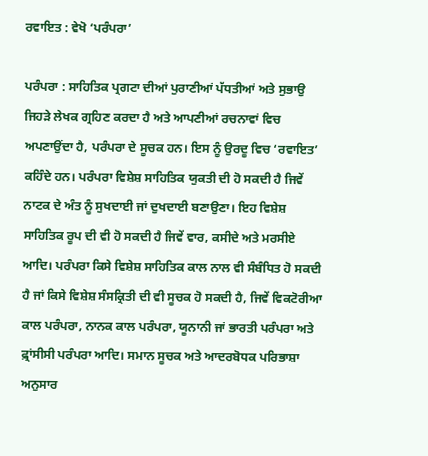ਰਵਾਇਤ : ਵੇਖੋ ‘ਪਰੰਪਰਾ’

ਪਰੰਪਰਾ : ਸਾਹਿਤਿਕ ਪ੍ਰਗਟਾ ਦੀਆਂ ਪੁਰਾਣੀਆਂ ਪੱਧਤੀਆਂ ਅਤੇ ਸੁਭਾਉ ਜਿਹੜੇ ਲੇਖਕ ਗ੍ਰਹਿਣ ਕਰਦਾ ਹੈ ਅਤੇ ਆਪਣੀਆਂ ਰਚਨਾਵਾਂ ਵਿਚ ਅਪਣਾਉਂਦਾ ਹੈ, ਪਰੰਪਰਾ ਦੇ ਸੂਚਕ ਹਨ। ਇਸ ਨੂੰ ਉਰਦੂ ਵਿਚ ‘ਰਵਾਇਤ’ ਕਹਿੰਦੇ ਹਨ। ਪਰੰਪਰਾ ਵਿਸ਼ੇਸ਼ ਸਾਹਿਤਿਕ ਯੁਕਤੀ ਦੀ ਹੋ ਸਕਦੀ ਹੈ ਜਿਵੇਂ ਨਾਟਕ ਦੇ ਅੰਤ ਨੂੰ ਸੁਖਦਾਈ ਜਾਂ ਦੁਖਦਾਈ ਬਣਾਉਣਾ। ਇਹ ਵਿਸ਼ੇਸ਼ ਸਾਹਿਤਿਕ ਰੂਪ ਦੀ ਵੀ ਹੋ ਸਕਦੀ ਹੈ ਜਿਵੇਂ ਵਾਰ, ਕਸੀਦੇ ਅਤੇ ਮਰਸੀਏ ਆਦਿ। ਪਰੰਪਰਾ ਕਿਸੇ ਵਿਸ਼ੇਸ਼ ਸਾਹਿਤਿਕ ਕਾਲ ਨਾਲ ਵੀ ਸੰਬੰਧਿਤ ਹੋ ਸਕਦੀ ਹੈ ਜਾਂ ਕਿਸੇ ਵਿਸ਼ੇਸ਼ ਸੰਸਕ੍ਰਿਤੀ ਦੀ ਵੀ ਸੂਚਕ ਹੋ ਸਕਦੀ ਹੈ, ਜਿਵੇਂ ਵਿਕਟੋਰੀਆ ਕਾਲ ਪਰੰਪਰਾ, ਨਾਨਕ ਕਾਲ ਪਰੰਪਰਾ, ਯੂਨਾਨੀ ਜਾਂ ਭਾਰਤੀ ਪਰੰਪਰਾ ਅਤੇ ਫ਼੍ਰਾਂਸੀਸੀ ਪਰੰਪਰਾ ਆਦਿ। ਸਮਾਨ ਸੂਚਕ ਅਤੇ ਆਦਰਬੋਧਕ ਪਰਿਭਾਸ਼ਾ ਅਨੁਸਾਰ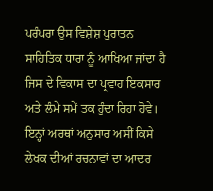ਪਰੰਪਰਾ ਉਸ ਵਿਸ਼ੇਸ਼ ਪੁਰਾਤਨ ਸਾਹਿਤਿਕ ਧਾਰਾ ਨੂੰ ਆਖਿਆ ਜਾਂਦਾ ਹੈ ਜਿਸ ਦੇ ਵਿਕਾਸ ਦਾ ਪ੍ਰਵਾਹ ਇਕਸਾਰ ਅਤੇ ਲੰਮੇ ਸਮੇਂ ਤਕ ਹੁੰਦਾ ਰਿਹਾ ਹੋਵੇ। ਇਨ੍ਹਾਂ ਅਰਥਾਂ ਅਨੁਸਾਰ ਅਸੀਂ ਕਿਸੇ ਲੇਖਕ ਦੀਆਂ ਰਚਨਾਵਾਂ ਦਾ ਆਦਰ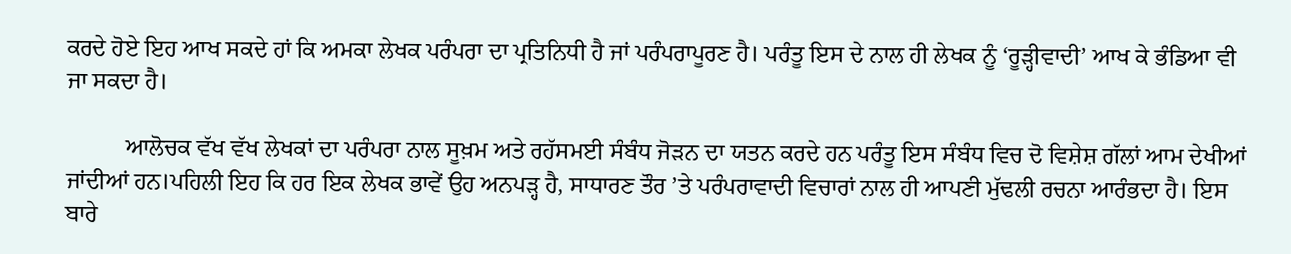ਕਰਦੇ ਹੋਏ ਇਹ ਆਖ ਸਕਦੇ ਹਾਂ ਕਿ ਅਮਕਾ ਲੇਖਕ ਪਰੰਪਰਾ ਦਾ ਪ੍ਰਤਿਨਿਧੀ ਹੈ ਜਾਂ ਪਰੰਪਰਾਪੂਰਣ ਹੈ। ਪਰੰਤੂ ਇਸ ਦੇ ਨਾਲ ਹੀ ਲੇਖਕ ਨੂੰ ‘ਰੂੜ੍ਹੀਵਾਦੀ’ ਆਖ ਕੇ ਭੰਡਿਆ ਵੀ ਜਾ ਸਕਦਾ ਹੈ।

          ਆਲੋਚਕ ਵੱਖ ਵੱਖ ਲੇਖਕਾਂ ਦਾ ਪਰੰਪਰਾ ਨਾਲ ਸੂਖ਼ਮ ਅਤੇ ਰਹੱਸਮਈ ਸੰਬੰਧ ਜੋੜਨ ਦਾ ਯਤਨ ਕਰਦੇ ਹਨ ਪਰੰਤੂ ਇਸ ਸੰਬੰਧ ਵਿਚ ਦੋ ਵਿਸ਼ੇਸ਼ ਗੱਲਾਂ ਆਮ ਦੇਖੀਆਂ ਜਾਂਦੀਆਂ ਹਨ।ਪਹਿਲੀ ਇਹ ਕਿ ਹਰ ਇਕ ਲੇਖਕ ਭਾਵੇਂ ਉਹ ਅਨਪੜ੍ਹ ਹੈ, ਸਾਧਾਰਣ ਤੌਰ ’ਤੇ ਪਰੰਪਰਾਵਾਦੀ ਵਿਚਾਰਾਂ ਨਾਲ ਹੀ ਆਪਣੀ ਮੁੱਢਲੀ ਰਚਨਾ ਆਰੰਭਦਾ ਹੈ। ਇਸ ਬਾਰੇ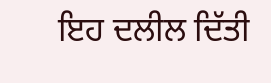ਇਹ ਦਲੀਲ ਦਿੱਤੀ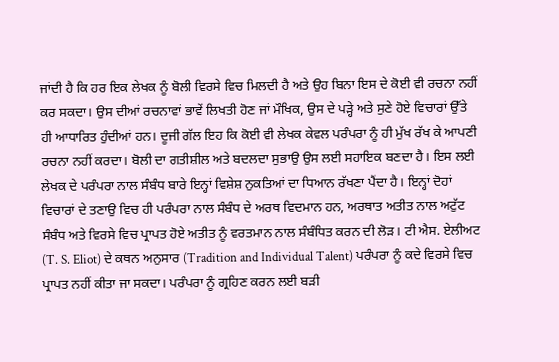ਜਾਂਦੀ ਹੈ ਕਿ ਹਰ ਇਕ ਲੇਖਕ ਨੂੰ ਬੋਲੀ ਵਿਰਸੇ ਵਿਚ ਮਿਲਦੀ ਹੈ ਅਤੇ ਉਹ ਬਿਨਾ ਇਸ ਦੇ ਕੋਈ ਵੀ ਰਚਨਾ ਨਹੀਂ ਕਰ ਸਕਦਾ। ਉਸ ਦੀਆਂ ਰਚਨਾਵਾਂ ਭਾਵੇਂ ਲਿਖਤੀ ਹੋਣ ਜਾਂ ਮੌਖਿਕ, ਉਸ ਦੇ ਪੜ੍ਹੇ ਅਤੇ ਸੁਣੇ ਹੋਏ ਵਿਚਾਰਾਂ ਉੱਤੇ ਹੀ ਆਧਾਰਿਤ ਹੁੰਦੀਆਂ ਹਨ। ਦੂਜੀ ਗੱਲ ਇਹ ਕਿ ਕੋਈ ਵੀ ਲੇਖਕ ਕੇਵਲ ਪਰੰਪਰਾ ਨੂੰ ਹੀ ਮੁੱਖ ਰੱਖ ਕੇ ਆਪਣੀ ਰਚਨਾ ਨਹੀਂ ਕਰਦਾ। ਬੋਲੀ ਦਾ ਗਤੀਸ਼ੀਲ ਅਤੇ ਬਦਲਦਾ ਸੁਭਾਉ ਉਸ ਲਈ ਸਹਾਇਕ ਬਣਦਾ ਹੈ। ਇਸ ਲਈ ਲੇਖਕ ਦੇ ਪਰੰਪਰਾ ਨਾਲ ਸੰਬੰਧ ਬਾਰੇ ਇਨ੍ਹਾਂ ਵਿਸ਼ੇਸ਼ ਨੁਕਤਿਆਂ ਦਾ ਧਿਆਨ ਰੱਖਣਾ ਪੈਂਦਾ ਹੈ। ਇਨ੍ਹਾਂ ਦੋਹਾਂ ਵਿਚਾਰਾਂ ਦੇ ਤਣਾਉ ਵਿਚ ਹੀ ਪਰੰਪਰਾ ਨਾਲ ਸੰਬੰਧ ਦੇ ਅਰਥ ਵਿਦਮਾਨ ਹਨ, ਅਰਥਾਤ ਅਤੀਤ ਨਾਲ ਅਟੁੱਟ ਸੰਬੰਧ ਅਤੇ ਵਿਰਸੇ ਵਿਚ ਪ੍ਰਾਪਤ ਹੋਏ ਅਤੀਤ ਨੂੰ ਵਰਤਮਾਨ ਨਾਲ ਸੰਬੰਧਿਤ ਕਰਨ ਦੀ ਲੋੜ। ਟੀ ਐਸ. ਏਲੀਅਟ (T. S. Eliot) ਦੇ ਕਥਨ ਅਨੁਸਾਰ (Tradition and Individual Talent) ਪਰੰਪਰਾ ਨੂੰ ਕਦੇ ਵਿਰਸੇ ਵਿਚ ਪ੍ਰਾਪਤ ਨਹੀਂ ਕੀਤਾ ਜਾ ਸਕਦਾ। ਪਰੰਪਰਾ ਨੂੰ ਗ੍ਰਹਿਣ ਕਰਨ ਲਈ ਬੜੀ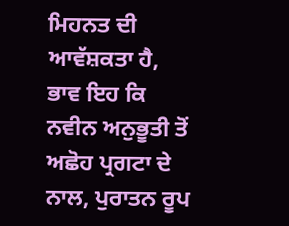ਮਿਹਨਤ ਦੀ ਆਵੱਸ਼ਕਤਾ ਹੈ, ਭਾਵ ਇਹ ਕਿ ਨਵੀਨ ਅਨੁਭੂਤੀ ਤੋਂ ਅਛੋਹ ਪ੍ਰਗਟਾ ਦੇ ਨਾਲ, ਪੁਰਾਤਨ ਰੂਪ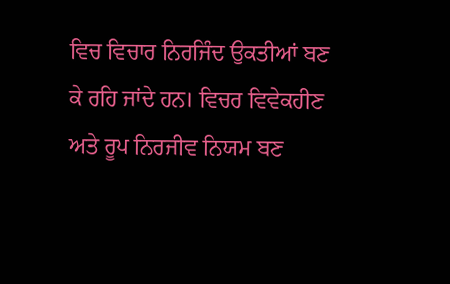ਵਿਚ ਵਿਚਾਰ ਨਿਰਜਿੰਦ ਉਕਤੀਆਂ ਬਣ ਕੇ ਰਹਿ ਜਾਂਦੇ ਹਨ। ਵਿਚਰ ਵਿਵੇਕਹੀਣ ਅਤੇ ਰੂਪ ਨਿਰਜੀਵ ਨਿਯਮ ਬਣ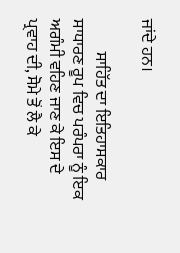ਜਾਂਦੇ ਹਨ।

          ਸਾਹਿੱਤ ਦਾ ਇਤਿਹਾਸਕਾਰ ਸਾਧਾਰਣ ਰੂਪ ਵਿਚ ਪਰੰਪਰਾ ਨੂੰ ਇਕ ਅਗੰਮੀ ਵਹਿਣ ਜਾਣ ਕੇ ਇਸ ਦੇ ਪ੍ਰਵਾਹ ਦੀ, ਸੋਮੇ ਤੋਂ ਲੈ ਕੇ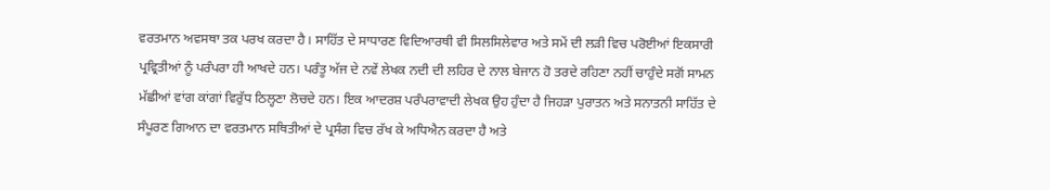ਵਰਤਮਾਨ ਅਵਸਥਾ ਤਕ ਪਰਖ ਕਰਦਾ ਹੈ। ਸਾਹਿੱਤ ਦੇ ਸਾਧਾਰਣ ਵਿਦਿਆਰਥੀ ਵੀ ਸਿਲਸਿਲੇਵਾਰ ਅਤੇ ਸਮੇਂ ਦੀ ਲੜੀ ਵਿਚ ਪਰੋਈਆਂ ਇਕਸਾਰੀ ਪ੍ਰਵ੍ਰਿਤੀਆਂ ਨੂੰ ਪਰੰਪਰਾ ਹੀ ਆਖਦੇ ਹਨ। ਪਰੰਤੂ ਅੱਜ ਦੇ ਨਵੇਂ ਲੇਖਕ ਨਦੀ ਦੀ ਲਹਿਰ ਦੇ ਨਾਲ ਬੇਜਾਨ ਹੋ ਤਰਦੇ ਰਹਿਣਾ ਨਹੀਂ ਚਾਹੁੰਦੇ ਸਗੋਂ ਸਾਮਨ ਮੱਛੀਆਂ ਵਾਂਗ ਕਾਂਗਾਂ ਵਿਰੁੱਧ ਠਿਲ੍ਹਣਾ ਲੋਚਦੇ ਹਨ। ਇਕ ਆਦਰਸ਼ ਪਰੰਪਰਾਵਾਦੀ ਲੇਖਕ ਉਹ ਹੁੰਦਾ ਹੈ ਜਿਹੜਾ ਪੁਰਾਤਨ ਅਤੇ ਸਨਾਤਨੀ ਸਾਹਿੱਤ ਦੇ ਸੰਪੂਰਣ ਗਿਆਨ ਦਾ ਵਰਤਮਾਨ ਸਥਿਤੀਆਂ ਦੇ ਪ੍ਰਸੰਗ ਵਿਚ ਰੱਖ ਕੇ ਅਧਿਐਨ ਕਰਦਾ ਹੈ ਅਤੇ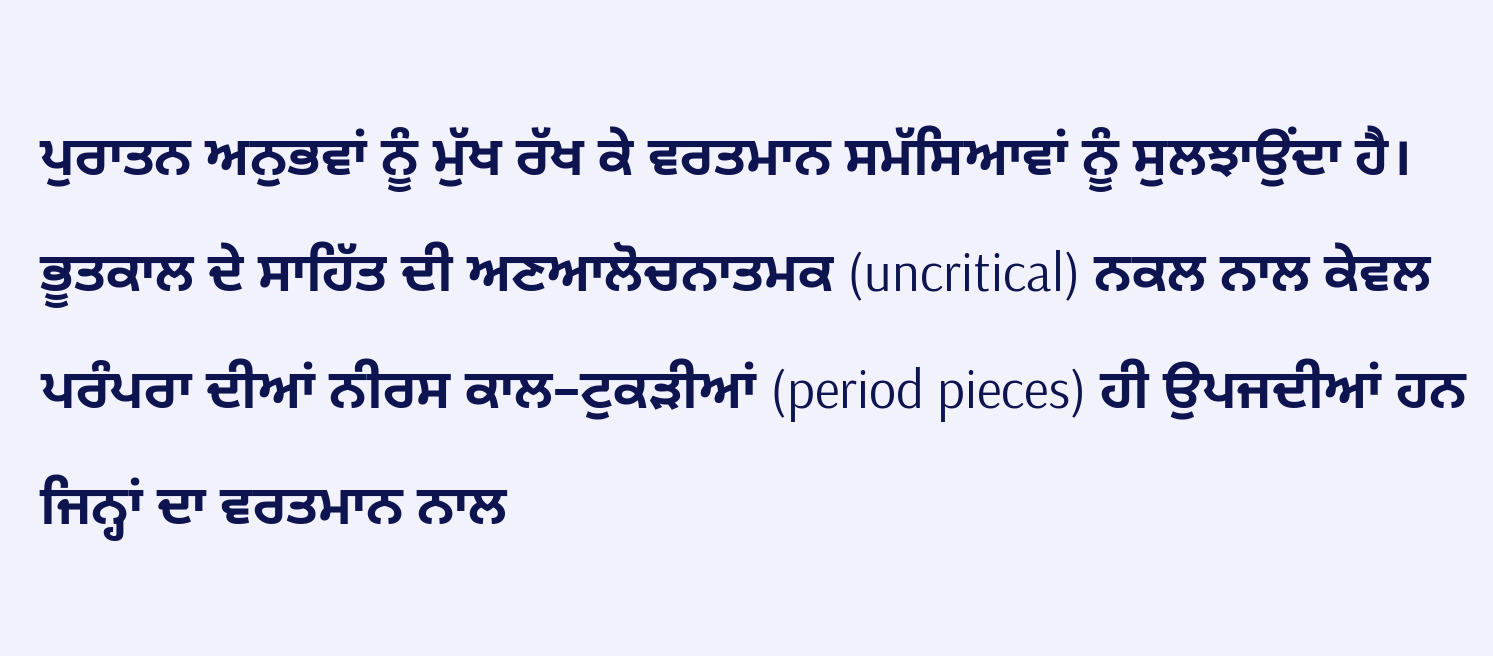ਪੁਰਾਤਨ ਅਨੁਭਵਾਂ ਨੂੰ ਮੁੱਖ ਰੱਖ ਕੇ ਵਰਤਮਾਨ ਸਮੱਸਿਆਵਾਂ ਨੂੰ ਸੁਲਝਾਉਂਦਾ ਹੈ। ਭੂਤਕਾਲ ਦੇ ਸਾਹਿੱਤ ਦੀ ਅਣਆਲੋਚਨਾਤਮਕ (uncritical) ਨਕਲ ਨਾਲ ਕੇਵਲ ਪਰੰਪਰਾ ਦੀਆਂ ਨੀਰਸ ਕਾਲ–ਟੁਕੜੀਆਂ (period pieces) ਹੀ ਉਪਜਦੀਆਂ ਹਨ ਜਿਨ੍ਹਾਂ ਦਾ ਵਰਤਮਾਨ ਨਾਲ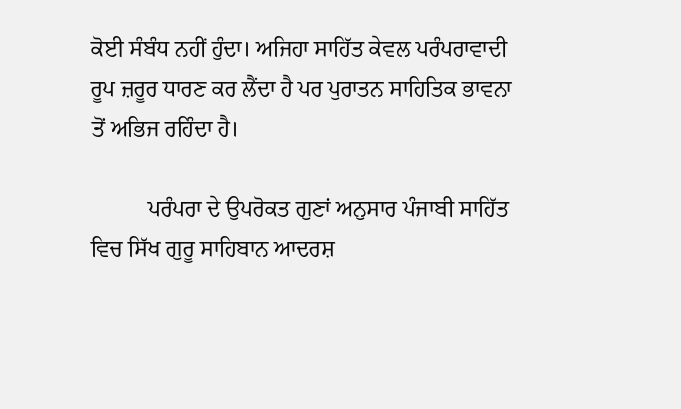ਕੋਈ ਸੰਬੰਧ ਨਹੀਂ ਹੁੰਦਾ। ਅਜਿਹਾ ਸਾਹਿੱਤ ਕੇਵਲ ਪਰੰਪਰਾਵਾਦੀ ਰੂਪ ਜ਼ਰੂਰ ਧਾਰਣ ਕਰ ਲੈਂਦਾ ਹੈ ਪਰ ਪੁਰਾਤਨ ਸਾਹਿਤਿਕ ਭਾਵਨਾ ਤੋਂ ਅਭਿਜ ਰਹਿੰਦਾ ਹੈ।

          ਪਰੰਪਰਾ ਦੇ ਉਪਰੋਕਤ ਗੁਣਾਂ ਅਨੁਸਾਰ ਪੰਜਾਬੀ ਸਾਹਿੱਤ ਵਿਚ ਸਿੱਖ ਗੁਰੂ ਸਾਹਿਬਾਨ ਆਦਰਸ਼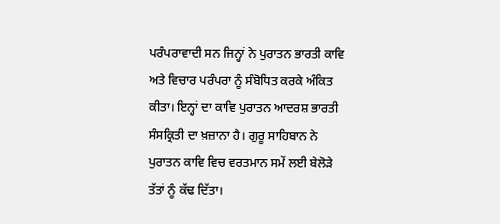ਪਰੰਪਰਾਵਾਦੀ ਸਨ ਜਿਨ੍ਹਾਂ ਨੇ ਪੁਰਾਤਨ ਭਾਰਤੀ ਕਾਵਿ ਅਤੇ ਵਿਚਾਰ ਪਰੰਪਰਾ ਨੂੰ ਸੰਬੋਧਿਤ ਕਰਕੇ ਅੰਕਿਤ ਕੀਤਾ। ਇਨ੍ਹਾਂ ਦਾ ਕਾਵਿ ਪੁਰਾਤਨ ਆਦਰਸ਼ ਭਾਰਤੀ ਸੰਸਕ੍ਰਿਤੀ ਦਾ ਖ਼ਜ਼ਾਨਾ ਹੈ। ਗੁਰੂ ਸਾਹਿਬਾਨ ਨੇ ਪੁਰਾਤਨ ਕਾਵਿ ਵਿਚ ਵਰਤਮਾਨ ਸਮੇਂ ਲਈ ਬੇਲੋੜੇ ਤੱਤਾਂ ਨੂੰ ਕੱਢ ਦਿੱਤਾ।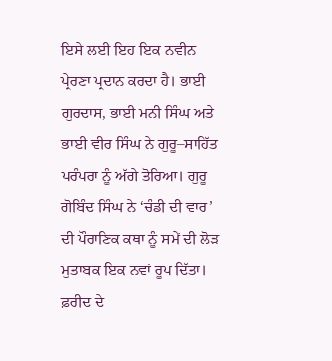ਇਸੇ ਲਈ ਇਹ ਇਕ ਨਵੀਨ ਪ੍ਰੇਰਣਾ ਪ੍ਰਦਾਨ ਕਰਦਾ ਹੈ। ਭਾਈ ਗੁਰਦਾਸ, ਭਾਈ ਮਨੀ ਸਿੰਘ ਅਤੇ ਭਾਈ ਵੀਰ ਸਿੰਘ ਨੇ ਗੁਰੂ–ਸਾਹਿੱਤ ਪਰੰਪਰਾ ਨੂੰ ਅੱਗੇ ਤੋਰਿਆ। ਗੁਰੂ ਗੋਬਿੰਦ ਸਿੰਘ ਨੇ ‘ਚੰਡੀ ਦੀ ਵਾਰ’ ਦੀ ਪੌਰਾਣਿਕ ਕਥਾ ਨੂੰ ਸਮੇਂ ਦੀ ਲੋੜ ਮੁਤਾਬਕ ਇਕ ਨਵਾਂ ਰੂਪ ਦਿੱਤਾ। ਫ਼ਰੀਦ ਦੇ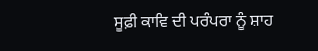ਸੂਫ਼ੀ ਕਾਵਿ ਦੀ ਪਰੰਪਰਾ ਨੂੰ ਸ਼ਾਹ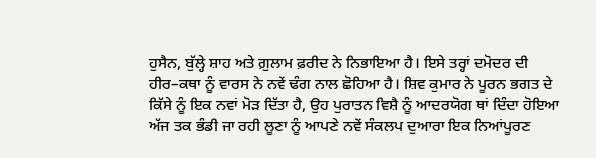ਹੁਸੈਨ, ਬੁੱਲ੍ਹੇ ਸ਼ਾਹ ਅਤੇ ਗ਼ੁਲਾਮ ਫ਼ਰੀਦ ਨੇ ਨਿਭਾਇਆ ਹੈ। ਇਸੇ ਤਰ੍ਹਾਂ ਦਮੋਦਰ ਦੀ ਹੀਰ–ਕਥਾ ਨੂੰ ਵਾਰਸ ਨੇ ਨਵੇਂ ਢੰਗ ਨਾਲ ਛੋਹਿਆ ਹੈ। ਸ਼ਿਵ ਕੁਮਾਰ ਨੇ ਪੂਰਨ ਭਗਤ ਦੇ ਕਿੱਸੇ ਨੂੰ ਇਕ ਨਵਾਂ ਮੋੜ ਦਿੱਤਾ ਹੈ, ਉਹ ਪੁਰਾਤਨ ਵਿਸ਼ੈ ਨੂੰ ਆਦਰਯੋਗ ਥਾਂ ਦਿੰਦਾ ਹੋਇਆ ਅੱਜ ਤਕ ਭੰਡੀ ਜਾ ਰਹੀ ਲੂਣਾ ਨੂੰ ਆਪਣੇ ਨਵੇਂ ਸੰਕਲਪ ਦੁਆਰਾ ਇਕ ਨਿਆਂਪੂਰਣ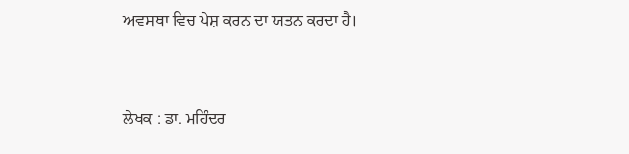ਅਵਸਥਾ ਵਿਚ ਪੇਸ਼ ਕਰਨ ਦਾ ਯਤਨ ਕਰਦਾ ਹੈ।


ਲੇਖਕ : ਡਾ. ਮਹਿੰਦਰ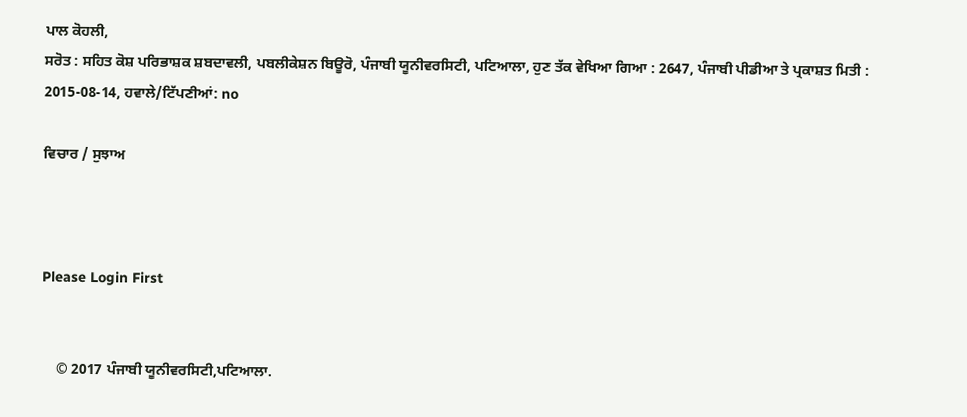ਪਾਲ ਕੋਹਲੀ,
ਸਰੋਤ : ਸਹਿਤ ਕੋਸ਼ ਪਰਿਭਾਸ਼ਕ ਸ਼ਬਦਾਵਲੀ, ਪਬਲੀਕੇਸ਼ਨ ਬਿਊਰੋ, ਪੰਜਾਬੀ ਯੂਨੀਵਰਸਿਟੀ, ਪਟਿਆਲਾ, ਹੁਣ ਤੱਕ ਵੇਖਿਆ ਗਿਆ : 2647, ਪੰਜਾਬੀ ਪੀਡੀਆ ਤੇ ਪ੍ਰਕਾਸ਼ਤ ਮਿਤੀ : 2015-08-14, ਹਵਾਲੇ/ਟਿੱਪਣੀਆਂ: no

ਵਿਚਾਰ / ਸੁਝਾਅ



Please Login First


    © 2017 ਪੰਜਾਬੀ ਯੂਨੀਵਰਸਿਟੀ,ਪਟਿਆਲਾ.